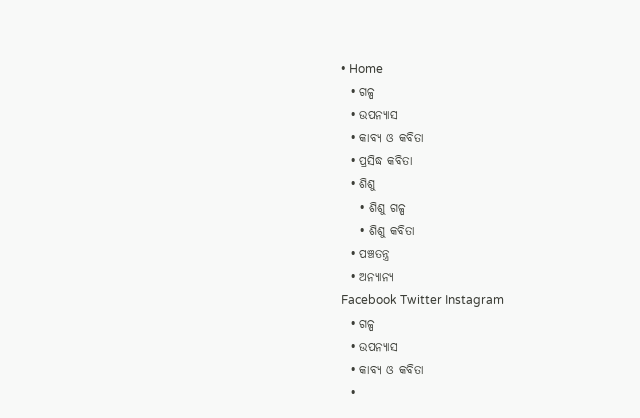• Home
  • ଗଳ୍ପ
  • ଉପନ୍ୟାସ
  • କାବ୍ୟ ଓ କବିତା
  • ପ୍ରସିଦ୍ଧ କବିତା
  • ଶିଶୁ
    • ଶିଶୁ ଗଳ୍ପ
    • ଶିଶୁ କବିତା
  • ପଞ୍ଚତନ୍ତ୍ର
  • ଅନ୍ୟାନ୍ୟ
Facebook Twitter Instagram
  • ଗଳ୍ପ
  • ଉପନ୍ୟାସ
  • କାବ୍ୟ ଓ କବିତା
  •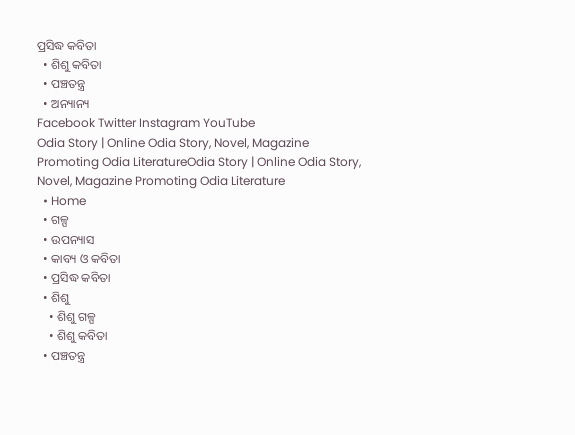ପ୍ରସିଦ୍ଧ କବିତା
  • ଶିଶୁ କବିତା
  • ପଞ୍ଚତନ୍ତ୍ର
  • ଅନ୍ୟାନ୍ୟ
Facebook Twitter Instagram YouTube
Odia Story | Online Odia Story, Novel, Magazine Promoting Odia LiteratureOdia Story | Online Odia Story, Novel, Magazine Promoting Odia Literature
  • Home
  • ଗଳ୍ପ
  • ଉପନ୍ୟାସ
  • କାବ୍ୟ ଓ କବିତା
  • ପ୍ରସିଦ୍ଧ କବିତା
  • ଶିଶୁ
    • ଶିଶୁ ଗଳ୍ପ
    • ଶିଶୁ କବିତା
  • ପଞ୍ଚତନ୍ତ୍ର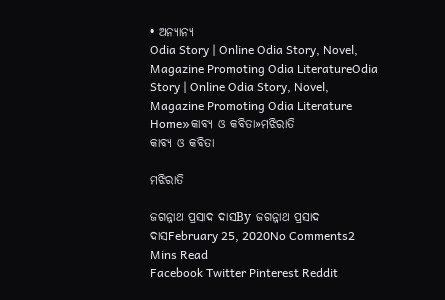• ଅନ୍ୟାନ୍ୟ
Odia Story | Online Odia Story, Novel, Magazine Promoting Odia LiteratureOdia Story | Online Odia Story, Novel, Magazine Promoting Odia Literature
Home»କାବ୍ୟ ଓ କବିତା»ମଝିରାତି
କାବ୍ୟ ଓ କବିତା

ମଝିରାତି

ଜଗନ୍ନାଥ ପ୍ରସାଦ ଦାସBy ଜଗନ୍ନାଥ ପ୍ରସାଦ ଦାସFebruary 25, 2020No Comments2 Mins Read
Facebook Twitter Pinterest Reddit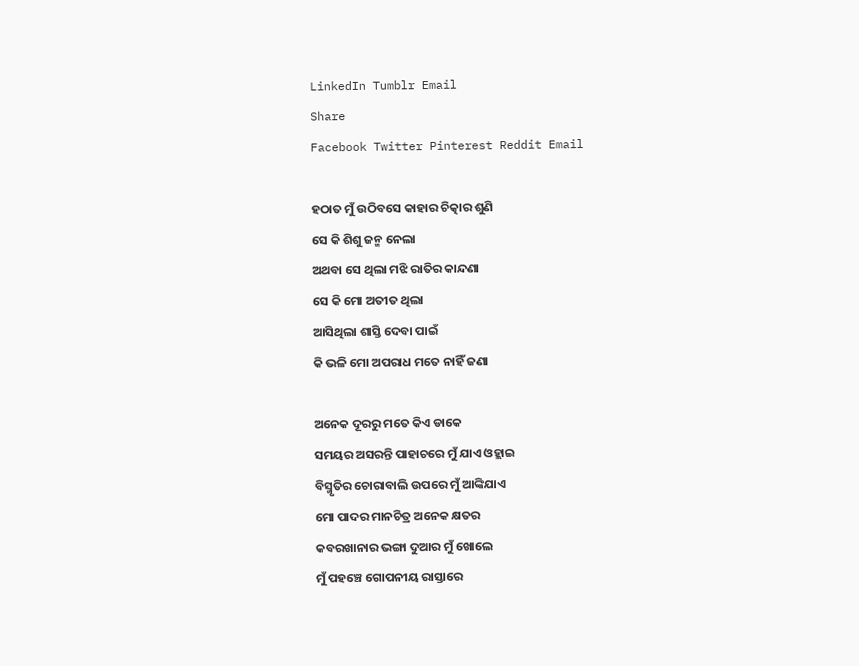LinkedIn Tumblr Email
Share
Facebook Twitter Pinterest Reddit Email

ହଠାତ ମୁଁ ଉଠିବସେ କାହାର ଚିତ୍କାର ଶୁଣି
ସେ କି ଶିଶୁ ଜନ୍ମ ନେଲା
ଅଥବା ସେ ଥିଲା ମଝି ରାତିର କାନ୍ଦଣା
ସେ କି ମୋ ଅତୀତ ଥିଲା
ଆସିଥିଲା ଶାସ୍ତି ଦେବା ପାଇଁ
କି ଭଳି ମୋ ଅପରାଧ ମତେ ନାହିଁ ଜଣା

ଅନେକ ଦୂରରୁ ମତେ କିଏ ଡାକେ
ସମୟର ଅସରନ୍ତି ପାହାଚରେ ମୁଁ ଯାଏ ଓହ୍ଲାଇ
ବିସ୍ମୃତିର ଚୋରାବାଲି ଉପରେ ମୁଁ ଆଙ୍କିଯାଏ
ମୋ ପାଦର ମାନଚିତ୍ର ଅନେକ କ୍ଷତର
କବରଖାନାର ଭଙ୍ଗା ଦୁଆର ମୁଁ ଖୋଲେ
ମୁଁ ପହଞ୍ଚେ ଗୋପନୀୟ ରାସ୍ତାରେ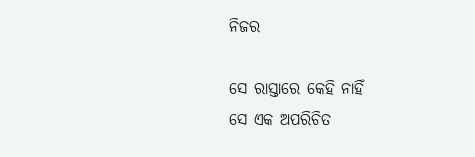ନିଜର

ସେ ରାସ୍ତାରେ କେହି ନାହିଁ
ସେ ଏକ ଅପରିଚିତ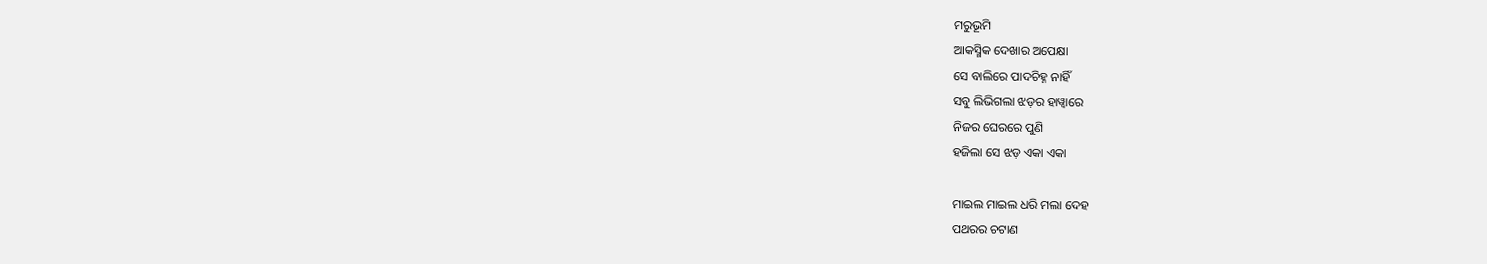ମରୁଭୂମି
ଆକସ୍ମିକ ଦେଖାର ଅପେକ୍ଷା
ସେ ବାଲିରେ ପାଦଚିହ୍ନ ନାହିଁ
ସବୁ ଲିଭିଗଲା ଝଡ଼ର ହାୱ୍ୱାରେ
ନିଜର ଘେରରେ ପୁଣି
ହଜିଲା ସେ ଝଡ଼ ଏକା ଏକା

ମାଇଲ ମାଇଲ ଧରି ମଲା ଦେହ
ପଥରର ଚଟାଣ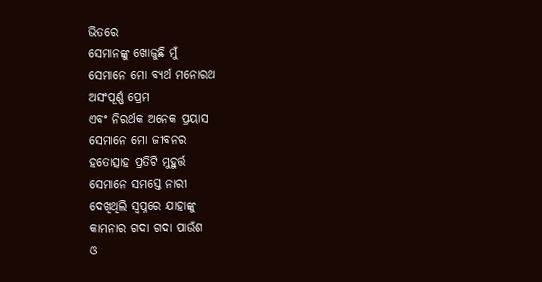ଭିତରେ
ସେମାନଙ୍କୁ ଖୋଜୁଛି ମୁଁ
ସେମାନେ ମୋ ବ୍ୟର୍ଥ ମନୋରଥ
ଅସଂପୂର୍ଣ୍ଣ ପ୍ରେମ
ଏବଂ ନିରର୍ଥକ ଅନେକ ପ୍ରୟାସ
ସେମାନେ ମୋ ଜୀବନର
ହତୋତ୍ସାହ ପ୍ରତିଟି ମୁହୁର୍ତ୍ତ
ସେମାନେ ସମସ୍ତେ ନାରୀ
ଦେଖିଥିଲି ସ୍ୱପ୍ନରେ ଯାହାଙ୍କୁ
କାମନାର ଗଦା ଗଦା ପାଉଁଶ
ଓ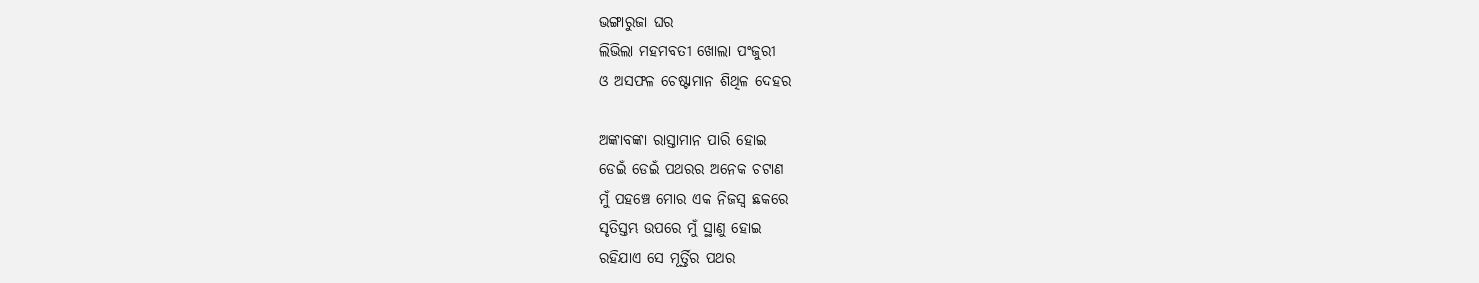ଭଙ୍ଗାରୁଜା ଘର
ଲିଭିଲା ମହମବତୀ ଖୋଲା ପଂଜୁରୀ
ଓ ଅସଫଳ ଚେଷ୍ଟାମାନ ଶିଥିଳ ଦେହର

ଅଙ୍କାବଙ୍କା ରାସ୍ତାମାନ ପାରି ହୋଇ
ଡେଇଁ ଡେଇଁ ପଥରର ଅନେକ ଚଟାଣ
ମୁଁ ପହଞ୍ଚେ ମୋର ଏକ ନିଜସ୍ୱ ଛକରେ
ସୃତିସ୍ତମ୍ଭ ଉପରେ ମୁଁ ସ୍ଥାଣୁ ହୋଇ
ରହିଯାଏ ସେ ମୂର୍ତ୍ତିର ପଥର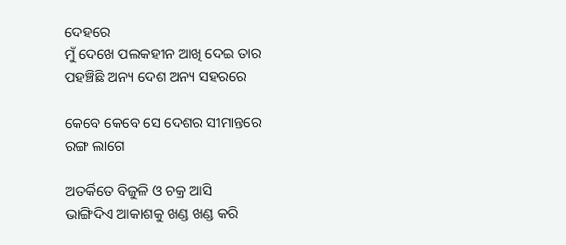ଦେହରେ
ମୁଁ ଦେଖେ ପଲକହୀନ ଆଖି ଦେଇ ତାର
ପହଞ୍ଚିଛି ଅନ୍ୟ ଦେଶ ଅନ୍ୟ ସହରରେ

କେବେ କେବେ ସେ ଦେଶର ସୀମାନ୍ତରେ
ରଙ୍ଗ ଲାଗେ

ଅତର୍କିତେ ବିଜୁଳି ଓ ଚକ୍ର ଆସି
ଭାଙ୍ଗିଦିଏ ଆକାଶକୁ ଖଣ୍ଡ ଖଣ୍ଡ କରି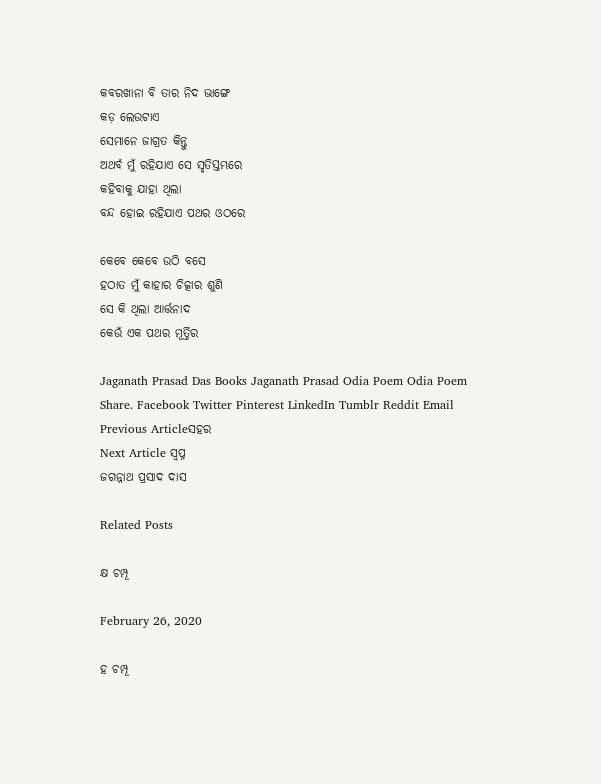କବରଖାନା ବି ତାର ନିଦ ଭାଙ୍ଗେ
କଡ଼ ଲେଉଟାଏ
ସେମାନେ ଜାଗ୍ରତ କିନ୍ତୁ
ଅଥର୍ବ ମୁଁ ରହିଯାଏ ସେ ସୃତିସ୍ତମ୍ଭରେ
କହିବାକୁ ଯାହା ଥିଲା
ବନ୍ଦ ହୋଇ ରହିଯାଏ ପଥର ଓଠରେ

କେବେ କେବେ ଉଠି ବସେ
ହଠାତ ମୁଁ କାହାର ଚିତ୍କାର ଶୁଣି
ସେ କି ଥିଲା ଆର୍ତ୍ତନାଦ
କେଉଁ ଏକ ପଥର ମୂର୍ତ୍ତିର

Jaganath Prasad Das Books Jaganath Prasad Odia Poem Odia Poem
Share. Facebook Twitter Pinterest LinkedIn Tumblr Reddit Email
Previous Articleସହର
Next Article ସ୍ୱପ୍ନ
ଜଗନ୍ନାଥ ପ୍ରସାଦ ଦାସ

Related Posts

କ୍ଷ ଚମ୍ପୂ

February 26, 2020

ହ ଚମ୍ପୂ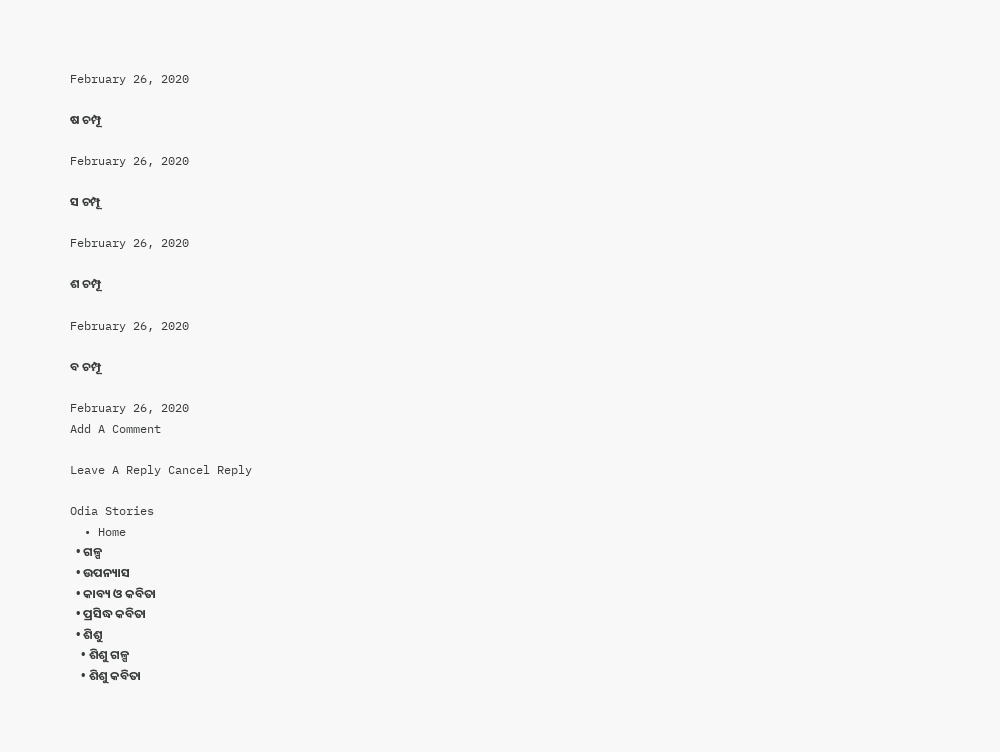February 26, 2020

ଷ ଚମ୍ପୂ

February 26, 2020

ସ ଚମ୍ପୂ

February 26, 2020

ଶ ଚମ୍ପୂ

February 26, 2020

ବ ଚମ୍ପୂ

February 26, 2020
Add A Comment

Leave A Reply Cancel Reply

Odia Stories
  • Home
  • ଗଳ୍ପ
  • ଉପନ୍ୟାସ
  • କାବ୍ୟ ଓ କବିତା
  • ପ୍ରସିଦ୍ଧ କବିତା
  • ଶିଶୁ
    • ଶିଶୁ ଗଳ୍ପ
    • ଶିଶୁ କବିତା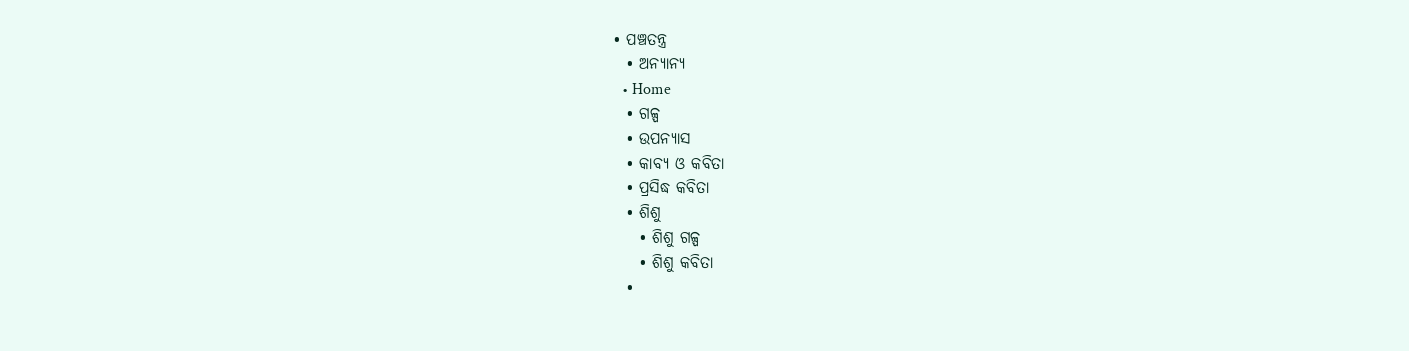• ପଞ୍ଚତନ୍ତ୍ର
  • ଅନ୍ୟାନ୍ୟ
  • Home
  • ଗଳ୍ପ
  • ଉପନ୍ୟାସ
  • କାବ୍ୟ ଓ କବିତା
  • ପ୍ରସିଦ୍ଧ କବିତା
  • ଶିଶୁ
    • ଶିଶୁ ଗଳ୍ପ
    • ଶିଶୁ କବିତା
  •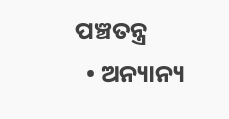ପଞ୍ଚତନ୍ତ୍ର
  • ଅନ୍ୟାନ୍ୟ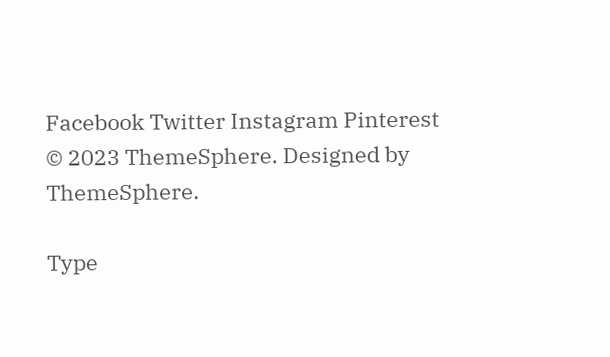Facebook Twitter Instagram Pinterest
© 2023 ThemeSphere. Designed by ThemeSphere.

Type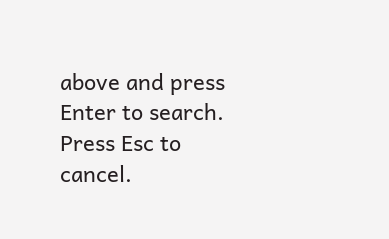above and press Enter to search. Press Esc to cancel.